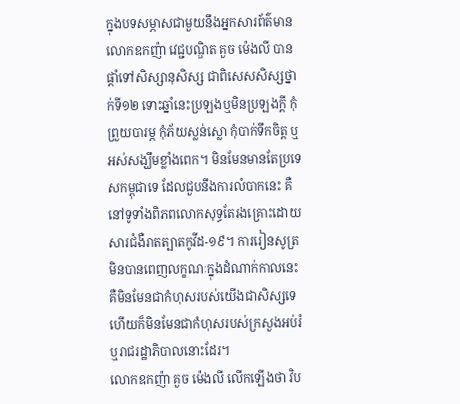ក្នុងបទសម្ភាសជាមួយនឹងអ្នកសារព័ត៌មាន លោកឧកញ៉ា វេជ្ជបណ្ឌិត គួច ម៉េងលី បានផ្ដាំទៅសិស្សានុសិស្ស ជាពិសេសសិស្សថ្នាក់ទី១២ ទោះឆ្នាំនេះប្រឡងឬមិនប្រឡងក្ដី កុំព្រួយបារម្ភ កុំភ័យស្លន់ស្លោ កុំបាក់ទឹកចិត្ត ឬអស់សង្ឃឹមខ្លាំងពេក។ មិនមែនមានតែប្រទេសកម្ពុជាទេ ដែលជួបនឹងការលំបាកនេះ គឺនៅទូទាំងពិភពលោកសុទ្ធតែរងគ្រោះដោយសារជំងឺរាតត្បាតកូវីដ-១៩។ ការរៀនសូត្រមិនបានពេញលក្ខណៈក្នុងដំណាក់កាលនេះ គឺមិនមែនជាកំហុសរបស់យើងជាសិស្សទេ ហើយក៏មិនមែនជាកំហុសរបស់ក្រសួងអប់រំ ឬរាជរដ្ឋាភិបាលនោះដែរ។
លោកឧកញ៉ា គួច ម៉េងលី លើកឡើងថា វិប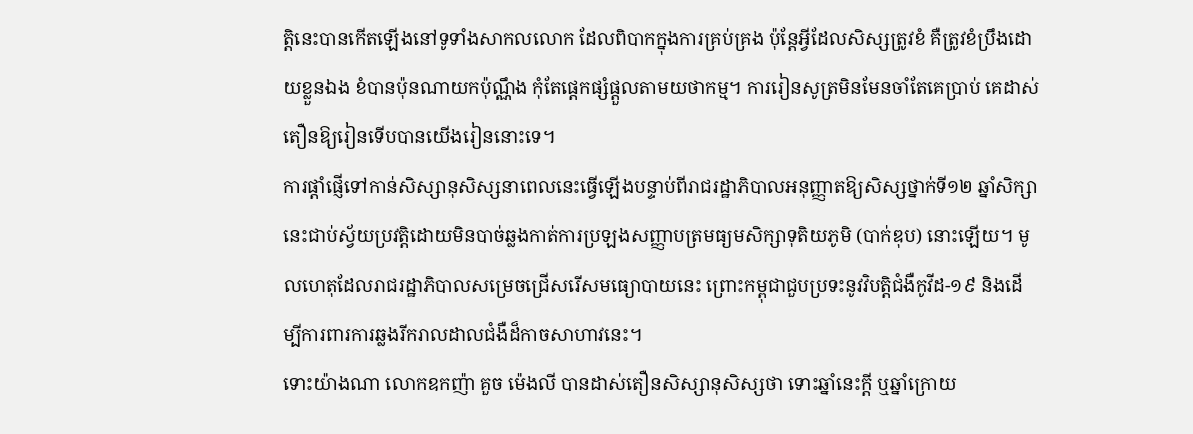ត្តិនេះបានកើតឡើងនៅទូទាំងសាកលលោក ដែលពិបាកក្នុងការគ្រប់គ្រង ប៉ុន្តែអ្វីដែលសិស្សត្រូវខំ គឺត្រូវខំប្រឹងដោយខ្លួនឯង ខំបានប៉ុនណាយកប៉ុណ្ណឹង កុំតែផ្តេកផ្សំផ្តួលតាមយថាកម្ម។ ការរៀនសូត្រមិនមែនចាំតែគេប្រាប់ គេដាស់តឿនឱ្យរៀនទើបបានយើងរៀននោះទេ។
ការផ្ដាំផ្ញើទៅកាន់សិស្សានុសិស្សនាពេលនេះធ្វើឡើងបន្ទាប់ពីរាជរដ្ឋាភិបាលអនុញ្ញាតឱ្យសិស្សថ្នាក់ទី១២ ឆ្នាំសិក្សានេះជាប់ស្វ័យប្រវត្តិដោយមិនបាច់ឆ្លងកាត់ការប្រឡងសញ្ញាបត្រមធ្យមសិក្សាទុតិយភូមិ (បាក់ឌុប) នោះឡើយ។ មូលហេតុដែលរាជរដ្ឋាភិបាលសម្រេចជ្រើសរើសមធ្យោបាយនេះ ព្រោះកម្ពុជាជួបប្រទះនូវវិបត្តិជំងឺកូវីដ-១៩ និងដើម្បីការពារការឆ្លងរីករាលដាលជំងឺដ៏កាចសាហាវនេះ។
ទោះយ៉ាងណា លោកឧកញ៉ា គួច ម៉េងលី បានដាស់តឿនសិស្សានុសិស្សថា ទោះឆ្នាំនេះក្តី ឬឆ្នាំក្រោយ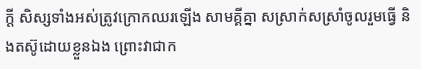ក្តី សិស្សទាំងអស់ត្រូវក្រោកឈរឡើង សាមគ្គីគ្នា សស្រាក់សស្រាំចូលរួមធ្វើ និងតស៊ូដោយខ្លួនឯង ព្រោះវាជាក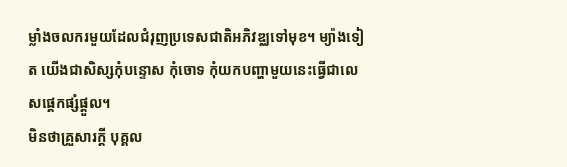ម្លាំងចលករមួយដែលជំរុញប្រទេសជាតិអភិវឌ្ឈទៅមុខ។ ម្យ៉ាងទៀត យើងជាសិស្សកុំបន្ទោស កុំចោទ កុំយកបញ្ហាមួយនេះធ្វើជាលេសផ្តេកផ្សំផ្តួល។
មិនថាគ្រួសារក្ដី បុគ្គល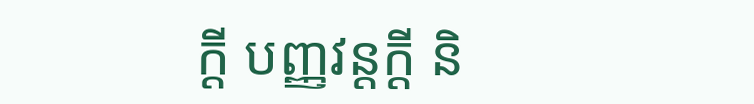ក្ដី បញ្ញវន្តក្ដី និ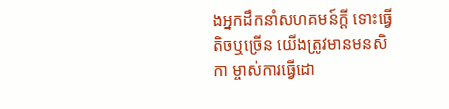ងអ្នកដឹកនាំសហគមន៍ក្តី ទោះធ្វើតិចឬច្រើន យើងត្រូវមានមនសិកា ម្ចាស់ការធ្វើដោ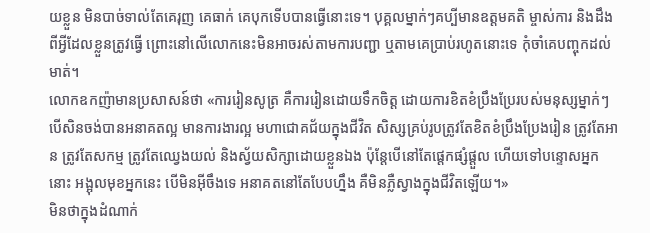យខ្លួន មិនបាច់ទាល់តែគេរុញ គេធាក់ គេបុកទើបបានធ្វើនោះទេ។ បុគ្គលម្នាក់ៗគប្បីមានឧត្តមគតិ ម្ចាស់ការ និងដឹងពីអ្វីដែលខ្លួនត្រូវធ្វើ ព្រោះនៅលើលោកនេះមិនអាចរស់តាមការបញ្ជា ឬតាមគេប្រាប់រហូតនោះទេ កុំចាំគេបញ្ចុកដល់មាត់។
លោកឧកញ៉ាមានប្រសាសន៍ថា «ការរៀនសូត្រ គឺការរៀនដោយទឹកចិត្ត ដោយការខិតខំប្រឹងប្រែរបស់មនុស្សម្នាក់ៗ បើសិនចង់បានអនាគតល្អ មានការងារល្អ មហាជោគជ័យក្នុងជីវិត សិស្សគ្រប់រូបត្រូវតែខិតខំប្រឹងប្រែងរៀន ត្រូវតែអាន ត្រូវតែសកម្ម ត្រូវតែឈ្វេងយល់ និងស្វ័យសិក្សាដោយខ្លួនឯង ប៉ុន្តែបើនៅតែផ្តេកផ្សំផ្តួល ហើយទៅបន្ទោសអ្នកនោះ អង្អុលមុខអ្នកនេះ បើមិនអ៊ីចឹងទេ អនាគតនៅតែបែបហ្នឹង គឺមិនភ្លឺស្វាងក្នុងជីវិតឡើយ។»
មិនថាក្នុងដំណាក់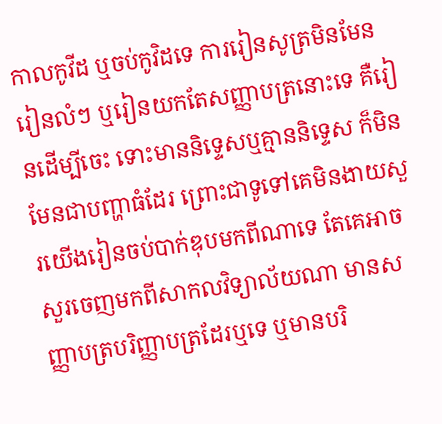កាលកូវីដ ឬចប់កូវិដទេ ការរៀនសូត្រមិនមែនរៀនលំៗ ឬរៀនយកតែសញ្ញាបត្រនោះទេ គឺរៀនដើម្បីចេះ ទោះមាននិទ្ទេសឬគ្មាននិទ្ទេស ក៏មិនមែនជាបញ្ហាធំដែរ ព្រោះជាទូទៅគេមិនងាយសួរយើងរៀនចប់បាក់ឌុបមកពីណាទេ តែគេអាចសួរចេញមកពីសាកលវិទ្យាល័យណា មានសញ្ញាបត្របរិញ្ញាបត្រដែរឬទេ ឬមានបរិ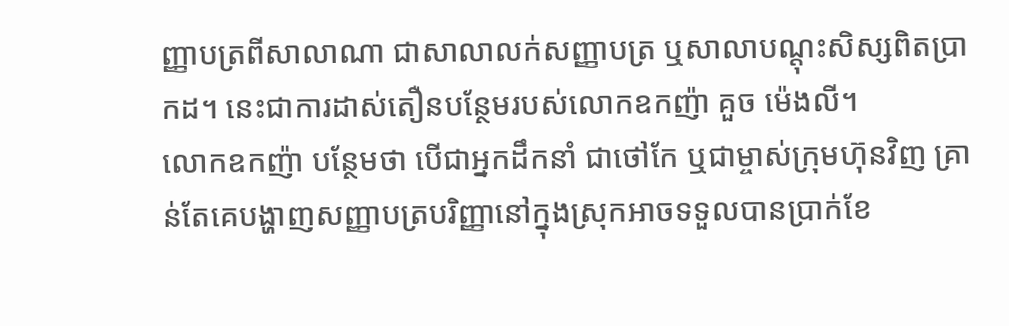ញ្ញាបត្រពីសាលាណា ជាសាលាលក់សញ្ញាបត្រ ឬសាលាបណ្តុះសិស្សពិតប្រាកដ។ នេះជាការដាស់តឿនបន្ថែមរបស់លោកឧកញ៉ា គួច ម៉េងលី។
លោកឧកញ៉ា បន្ថែមថា បើជាអ្នកដឹកនាំ ជាថៅកែ ឬជាម្ចាស់ក្រុមហ៊ុនវិញ គ្រាន់តែគេបង្ហាញសញ្ញាបត្របរិញ្ញានៅក្នុងស្រុកអាចទទួលបានប្រាក់ខែ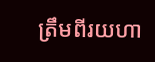ត្រឹមពីរយហា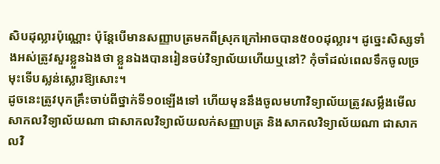សិបដុល្លារប៉ុណ្ណោះ ប៉ុន្តែបើមានសញ្ញាបត្រមកពីស្រុកក្រៅអាចបាន៥០០ដុល្លារ។ ដូច្នេះសិស្សទាំងអស់ត្រូវសួរខ្លួនឯងថា ខ្លួនឯងបានរៀនចប់វិទ្យាល័យហើយឬនៅ? កុំចាំដល់ពេលទឹកចូលច្រមុះទើបស្លន់ស្លោរឱ្យសោះ។
ដូចនេះត្រូវបុកគ្រឹះចាប់ពីថ្នាក់ទី១០ឡើងទៅ ហើយមុននឹងចូលមហាវិទ្យាល័យត្រូវសម្លឹងមើលសាកលវិទ្យាល័យណា ជាសាកលវិទ្យាល័យលក់សញ្ញាបត្រ និងសាកលវិទ្យាល័យណា ជាសាកលវិ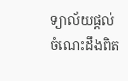ទ្យាល័យផ្ដល់ចំណេះដឹងពិត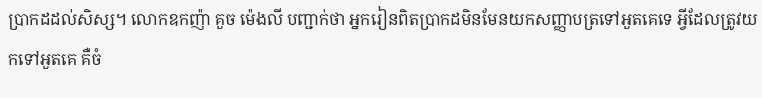ប្រាកដដល់សិស្ស។ លោកឧកញ៉ា គួច ម៉េងលី បញ្ជាក់ថា អ្នករៀនពិតប្រាកដមិនមែនយកសញ្ញាបត្រទៅអួតគេទេ អ្វីដែលត្រូវយកទៅអួតគេ គឺចំ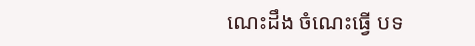ណេះដឹង ចំណេះធ្វើ បទ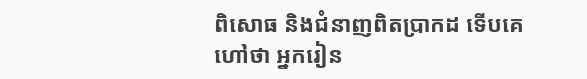ពិសោធ និងជំនាញពិតប្រាកដ ទើបគេហៅថា អ្នករៀន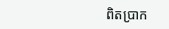ពិតប្រាក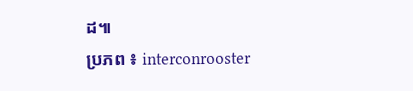ដ៕
ប្រភព ៖ interconrooster